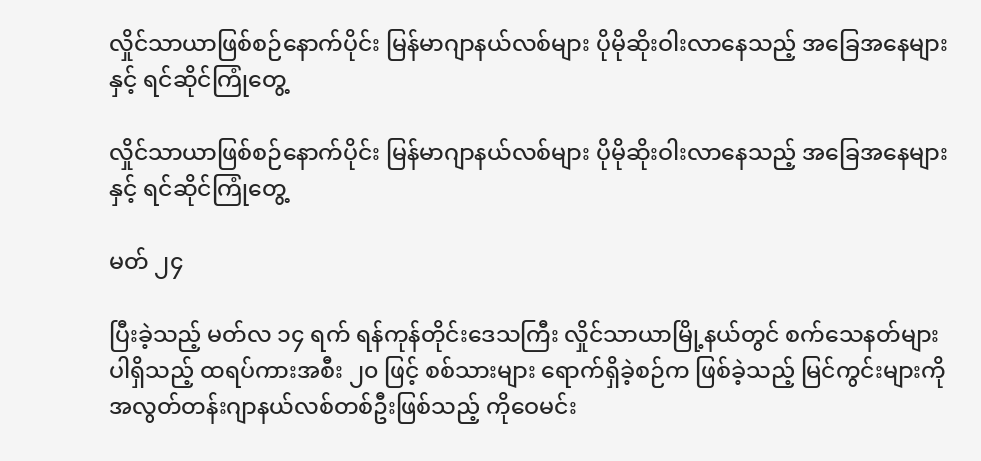လှိုင်သာယာဖြစ်စဉ်နောက်ပိုင်း မြန်မာဂျာနယ်လစ်များ ပိုမိုဆိုးဝါးလာနေသည့် အခြေအနေများနှင့် ရင်ဆိုင်ကြုံတွေ့

လှိုင်သာယာဖြစ်စဉ်နောက်ပိုင်း မြန်မာဂျာနယ်လစ်များ ပိုမိုဆိုးဝါးလာနေသည့် အခြေအနေများနှင့် ရင်ဆိုင်ကြုံတွေ့

မတ် ၂၄

ပြီးခဲ့သည့် မတ်လ ၁၄ ရက် ရန်ကုန်တိုင်းဒေသကြီး လှိုင်သာယာမြို့နယ်တွင် စက်သေနတ်များ ပါရှိသည့် ထရပ်ကားအစီး ၂၀ ဖြင့် စစ်သားများ ရောက်ရှိခဲ့စဉ်က ဖြစ်ခဲ့သည့် မြင်ကွင်းများကို အလွတ်တန်းဂျာနယ်လစ်တစ်ဦးဖြစ်သည့် ကို‌ဝေမင်း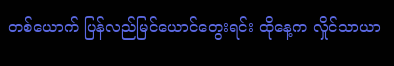တစ်‌ယောက် ပြန်လည်မြင်ယောင်တွေးရင်း ထိုနေ့က လှိုင်သာယာ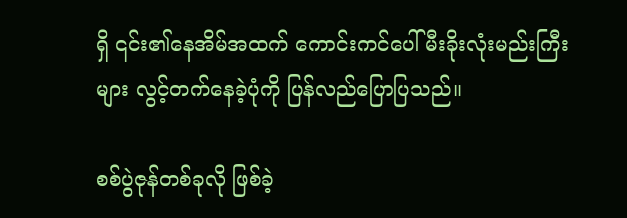ရှိ ၎င်း၏နေအိမ်အထက် ကောင်းကင်ပေါ် မီးခိုးလုံးမည်းကြီးများ လွင့်တက်နေခဲ့ပုံကို ပြန်လည်ပြောပြသည်။

စစ်ပွဲဇုန်တစ်ခုလို ဖြစ်ခဲ့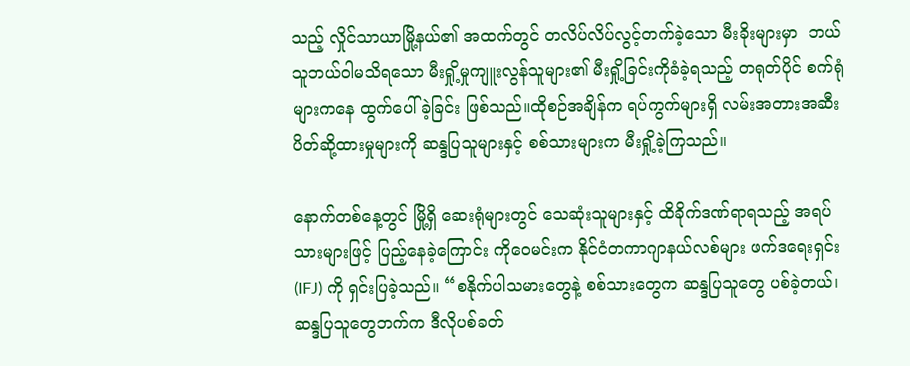သည့် လှိုင်သာယာမြို့နယ်၏ အထက်တွင် တလိပ်လိပ်လွင့်တက်ခဲ့သော မီးခိုးများမှာ  ဘယ်သူဘယ်ဝါမသိရသော မီးရှို့မှုကျူးလွန်သူများ၏ မီးရှို့ခြင်းကိုခံခဲ့ရသည့် တရုတ်ပိုင် စက်ရုံများကနေ ထွက်ပေါ်ခဲ့ခြင်း ဖြစ်သည်။ထိုစဉ်အချိန်က ရပ်ကွက်များရှိ လမ်းအတားအဆီးပိတ်ဆို့ထားမှုများကို ဆန္ဒပြသူများနှင့် စစ်သားများက မီးရှို့ခဲ့ကြသည်။

နောက်တစ်နေ့တွင် မြို့ရှိ ဆေးရုံများတွင် သေဆုံးသူများနှင့် ထိခိုက်ဒဏ်ရာရသည့် အရပ်သားများဖြင့် ပြည့်နေခဲ့ကြောင်း ကိုဝေမင်းက နိုင်ငံတကာဂျာနယ်လစ်များ ဖက်ဒရေးရှင်း (IFJ) ကို ရှင်းပြခဲ့သည်။ “စနိုက်ပါသမားတွေနဲ့ စစ်သားတွေက ဆန္ဒပြသူတွေ ပစ်ခဲ့တယ်၊ ဆန္ဒပြသူတွေဘက်က ဒီလိုပစ်ခတ်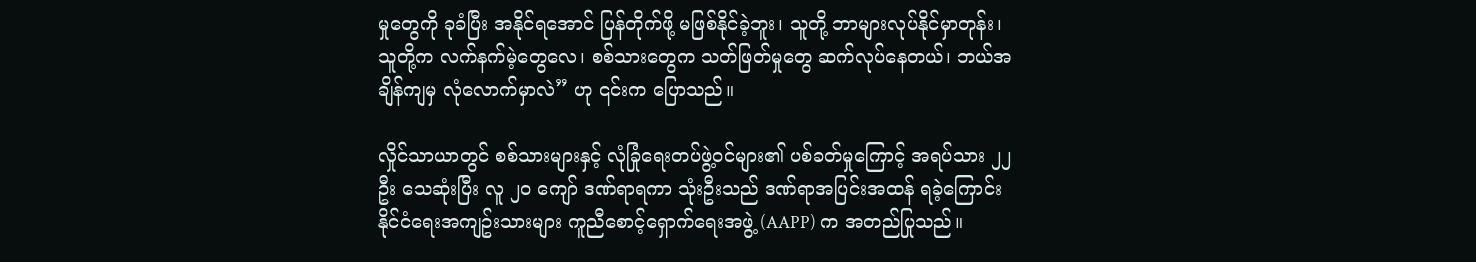မှုတွေကို ခုခံပြီး အနိုင်ရအောင် ပြန်တိုက်ဖို့ မဖြစ်နိုင်ခဲ့ဘူး၊ သူတို့ ဘာများလုပ်နိုင်မှာတုန်း၊ သူတို့က လက်နက်မဲ့တွေလေ၊ စစ်သားတွေက သတ်ဖြတ်မှုတွေ ဆက်လုပ်နေတယ်၊ ဘယ်အချိန်ကျမှ လုံလောက်မှာလဲ” ဟု ၎င်းက ပြောသည်။

လှိုင်သာယာတွင် စစ်သားများနှင့် လုံခြုံရေးတပ်ဖွဲ့၀င်များ၏ ပစ်ခတ်မှုကြောင့် အရပ်သား ၂၂ ဦး သေဆုံးပြီး လူ ၂၀ ကျော် ဒဏ်ရာရကာ သုံးဦးသည် ဒဏ်ရာအပြင်းအထန် ရခဲ့ကြောင်း နိုင်ငံရေးအကျဥ်းသားများ ကူညီစောင့်ရှောက်ရေးအဖွဲ့ (AAPP) က အတည်ပြုသည်။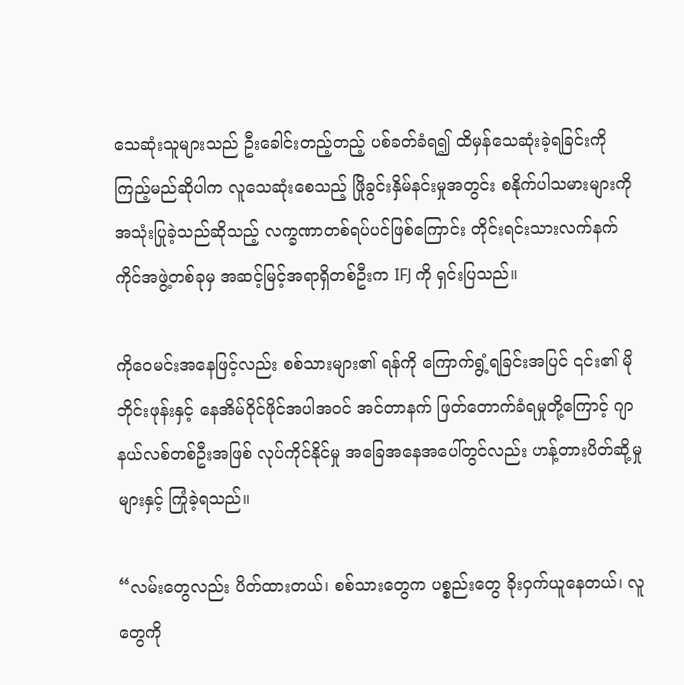သေဆုံးသူများသည် ဦးခေါင်းတည့်တည့် ပစ်ခတ်ခံရ၍ ထိမှန်သေဆုံးခဲ့ရခြင်းကို ကြည့်မည်ဆိုပါက လူသေဆုံးစေသည့် ဖြိုခွင်းနှိမ်နင်းမှုအတွင်း စနိုက်ပါသမားများကို အသုံးပြုခဲ့သည်ဆိုသည့် လက္ခဏာတစ်ရပ်ပင်ဖြစ်ကြောင်း တိုင်းရင်းသားလက်နက်ကိုင်အဖွဲ့တစ်ခုမှ အဆင့်မြင့်အရာရှိတစ်ဦးက IFJ ကို ရှင်းပြသည်။

ကိုဝေမင်းအနေဖြင့်လည်း စစ်သားများ၏ ရန်ကို ကြောက်ရွံ့ရခြင်းအပြင် ၎င်း၏ မိုဘိုင်းဖုန်းနှင့် နေအိမ်ဝိုင်ဖိုင်အပါအဝင် အင်တာနက် ဖြတ်တောက်ခံရမှုတို့ကြောင့် ဂျာနယ်လစ်တစ်ဦးအဖြစ် လုပ်ကိုင်နိုင်မှု အခြေအနေအပေါ်တွင်လည်း ဟန့်တားပိတ်ဆို့မှုများနှင့် ကြုံခဲ့ရသည်။

“လမ်းတွေလည်း ပိတ်ထားတယ်၊ စစ်သားတွေက ပစ္စည်းတွေ ခိုးဝှက်ယူနေတယ်၊ လူတွေကို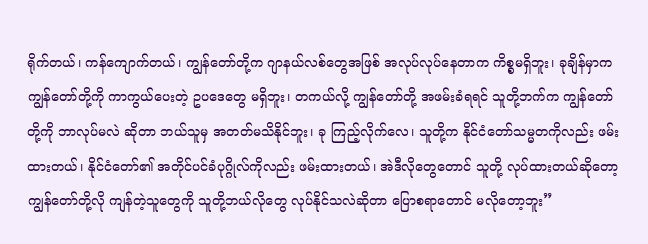ရိုက်တယ်၊ ကန်ကျောက်တယ်၊ ကျွန်တော်တို့က ဂျာနယ်လစ်တွေအဖြစ် အလုပ်လုပ်နေတာက ကိစ္စမရှိဘူး၊ ခုချိန်မှာက ကျွန်တော်တို့ကို ကာကွယ်ပေးတဲ့ ဥပဒေတွေ မရှိဘူး၊ တကယ်လို့ ကျွန်တော်တို့ အဖမ်းခံရရင် သူတို့ဘက်က ကျွန်တော်တို့ကို ဘာလုပ်မလဲ ဆိုတာ ဘယ်သူမှ အတတ်မသိနိုင်ဘူး၊ ခု ကြည့်လိုက်လေ၊ သူတို့က နိုင်ငံတော်သမ္မတကိုလည်း ဖမ်းထားတယ်၊ နိုင်ငံတော်၏ အတိုင်ပင်ခံပုဂ္ဂိုလ်ကိုလည်း ဖမ်းထားတယ်၊ အဲဒီလိုတွေတောင် သူတို့ လုပ်ထားတယ်ဆိုတော့ ကျွန်တော်တို့လို ကျန်တဲ့သူတွေကို သူတို့ဘယ်လိုတွေ လုပ်နိုင်သလဲဆိုတာ ပြောစရာတောင် မလိုတော့ဘူး”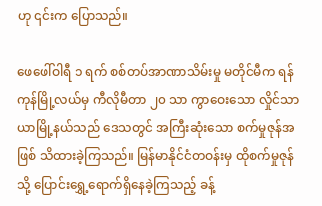ဟု ၎င်းက ပြောသည်။

ဖေဖေါ်ဝါရီ ၁ ရက် စစ်တပ်အာဏာသိမ်းမှု မတိုင်မီက ရန်ကုန်မြို့လယ်မှ ကီလိုမီတာ ၂၀ သာ ကွာ‌ဝေးသော လှိုင်သာယာမြို့နယ်သည် ဒေသတွင် အကြီးဆုံးသော စက်မှုဇုန်အဖြစ် သိထားခဲ့ကြသည်။ မြန်မာနိုင်ငံတဝန်းမှ ထိုစက်မှုဇုန်သို့ ပြောင်းရွှေ့ရောက်ရှိနေခဲ့ကြသည့် ခန့်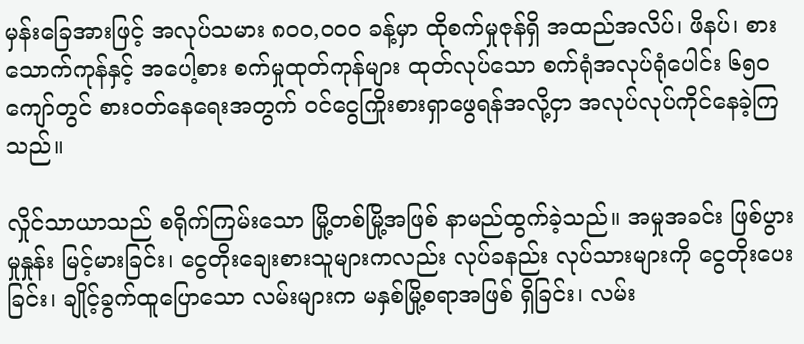မှန်းခြေအားဖြင့် အလုပ်သမား ၈၀၀,၀၀၀ ခန့်မှာ ထိုစက်မှုဇုန်ရှိ အထည်အလိပ်၊ ဖိနပ်၊ စားသောက်ကုန်နှင့် အပေါ့စား စက်မှုထုတ်ကုန်များ ထုတ်လုပ်သော စက်ရုံအလုပ်ရုံပေါင်း ၆၅၀ ကျော်တွင် စားဝတ်နေရေးအတွက် ဝင်ငွေကြိုးစားရှာဖွေရန်အလို့ငှာ အလုပ်လုပ်ကိုင်နေခဲ့ကြသည်။

လှိုင်သာယာသည် စရိုက်ကြမ်းသော မြို့တစ်မြို့အဖြစ် နာမည်ထွက်ခဲ့သည်။ အမှုအခင်း ဖြစ်ပွားမှုနှုန်း မြင့်မားခြင်း၊ ငွေတိုးချေးစားသူများကလည်း လုပ်ခနည်း လုပ်သားများကို ငွေတိုးပေးခြင်း၊ ချိုင့်ခွက်ထူပြောသော လမ်းများက မနှစ်မြို့စရာအဖြစ် ရှိခြင်း၊ လမ်း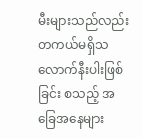မီးများသည်လည်း တကယ်မရှိသလောက်နီးပါးဖြစ်ခြင်း စသည့် အခြေအနေများ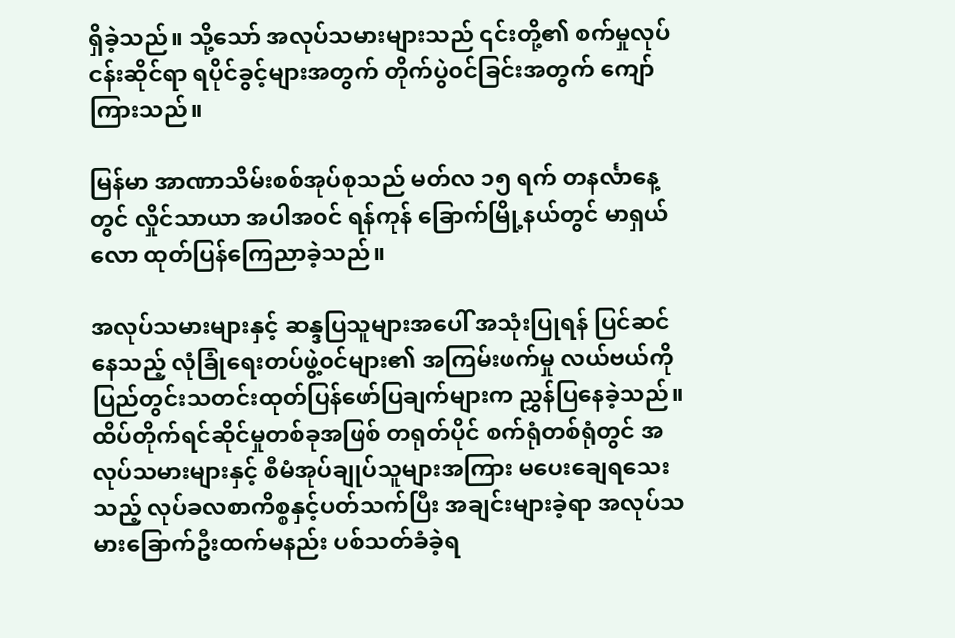ရှိခဲ့သည်။ သို့သော် အလုပ်သမားများသည် ၎င်းတို့၏ စက်မှုလုပ်ငန်းဆိုင်ရာ ရပိုင်ခွင့်များအတွက် တိုက်ပွဲ၀င်ခြင်းအတွက် ကျော်ကြားသည်။

မြန်မာ အာဏာသိမ်းစစ်အုပ်စုသည် မတ်လ ၁၅ ရက် တနင်္လာနေ့တွင် လှိုင်သာယာ အပါအ၀င် ရန်ကုန် ခြောက်မြို့နယ်တွင် မာရှယ်လော ထုတ်ပြန်ကြေညာခဲ့သည်။

အလုပ်သမားများနှင့် ဆန္ဒပြသူများအပေါ် အသုံးပြုရန် ပြင်ဆင်နေသည့် လုံခြုံရေးတပ်ဖွဲ့၀င်များ၏ အကြမ်းဖက်မှု လယ်ဗယ်ကို ပြည်တွင်းသတင်းထုတ်ပြန်ဖော်ပြချက်များက ညွှန်ပြနေခဲ့သည်။ ထိပ်တိုက်ရင်ဆိုင်မှုတစ်ခုအဖြစ် တရုတ်ပိုင် စက်ရုံတစ်ရုံတွင် အလုပ်သမားများနှင့် စီမံအုပ်ချုပ်သူများအကြား မပေးချေရသေးသည့် လုပ်ခလစာကိစ္စနှင့်ပတ်သက်ပြီး အချင်းများခဲ့ရာ အလုပ်သမားခြောက်ဦးထက်မနည်း ပစ်သတ်ခံခဲ့ရ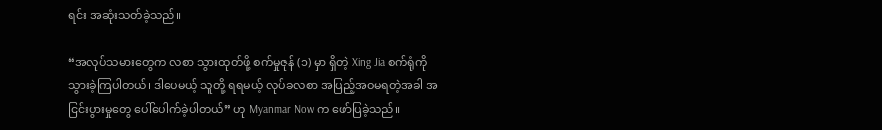ရင်း အဆုံးသတ်ခဲ့သည်။

“အလုပ်သမားတွေက လစာ သွားထုတ်ဖို့ စက်မှုဇုန် (၁) မှာ ရှိတဲ့ Xing Jia စက်ရုံကို သွားခဲ့ကြပါတယ်၊ ဒါပေမယ့် သူတို့ ရရမယ့် လုပ်ခလစာ အပြည့်အဝမရတဲ့အခါ အငြင်းပွားမှုတွေ ပေါ်ပေါက်ခဲ့ပါတယ်” ဟု Myanmar Now က ဖော်ပြခဲ့သည်။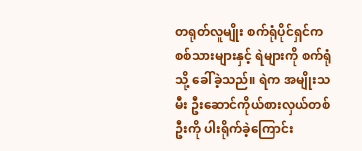တရုတ်လူမျိုး စက်ရုံပိုင်ရှင်က စစ်သားများနှင့် ရဲများကို စက်ရုံသို့ ခေါ်ခဲ့သည်။ ရဲက အမျိုးသမီး ဦးဆောင်ကိုယ်စားလှယ်တစ်ဦးကို ပါးရိုက်ခဲ့ကြောင်း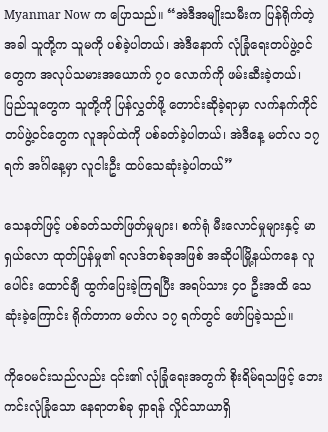Myanmar Now က ပြောသည်။ “အဲဒီအမျိုးသမီးက ပြန်ရိုက်တဲ့အခါ သူတို့က သူမကို ပစ်ခဲ့ပါတယ်၊ အဲဒီနောက် လုံခြုံရေးတပ်ဖွဲ့၀င်တွေက အလုပ်သမားအယောက် ၇၀ လောက်ကို ဖမ်းဆီးခဲ့တယ်၊ ပြည်သူတွေက သူတို့ကို ပြန်လွှတ်ဖို့ တောင်းဆိုခဲ့ရာမှာ လက်နက်ကိုင်တပ်ဖွဲ့၀င်တွေက လူအုပ်ထဲကို ပစ်ခတ်ခဲ့ပါတယ်၊ အဲဒီနေ့ မတ်လ ၁၇ ရက် အင်္ဂါနေ့မှာ လူငါးဦး ထပ်သေဆုံးခဲ့ပါတယ်”

သေနတ်ဖြင့် ပစ်ခတ်သတ်ဖြတ်မှုများ၊ စက်ရုံ မီးလောင်မှုများနှင့် မာရှယ်လော ထုတ်ပြန်မှု၏ ရလဒ်တစ်ခုအဖြစ် အဆိုပါမြို့နယ်ကနေ လူပေါင်း ထောင်ချီ ထွက်ပြေးခဲ့ကြရပြီး အရပ်သား ၄၀ ဦးအထိ သေဆုံးခဲ့ကြောင်း ရိုက်တာက မတ်လ ၁၇ ရက်တွင် ဖော်ပြခဲ့သည်။

ကိုဝေမင်းသည်လည်း ၎င်း၏ လုံခြုံရေးအတွက် စိုးရိမ်ရသဖြင့် ဘေးကင်းလုံခြုံသော နေရာတစ်ခု ရှာရန် လှိုင်သာယာရှိ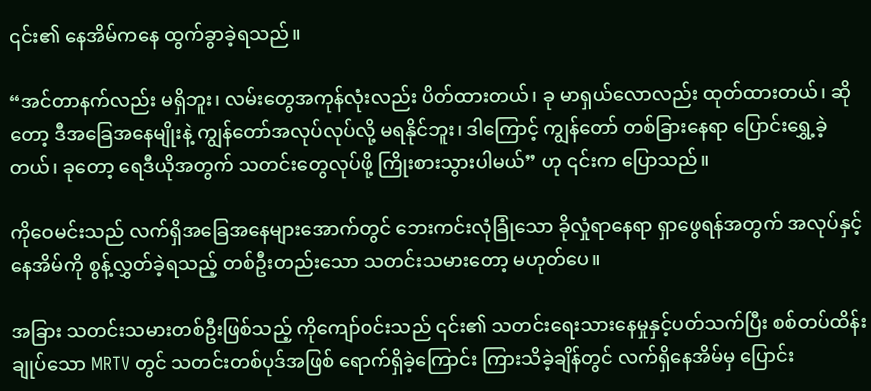၎င်း၏ နေအိမ်ကနေ ထွက်ခွာခဲ့ရသည်။

“အင်တာနက်လည်း မရှိဘူး၊ လမ်းတွေအကုန်လုံးလည်း ပိတ်ထားတယ်၊ ခု မာရှယ်လောလည်း ထုတ်ထားတယ်၊ ဆိုတော့ ဒီအခြေအနေမျိုးနဲ့ ကျွန်တော်အလုပ်လုပ်လို့ မရနိုင်ဘူး၊ ဒါကြောင့် ကျွန်တော် တစ်ခြားနေရာ ပြောင်းရွှေ့ခဲ့တယ်၊ ခုတော့ ရေဒီယိုအတွက် သတင်းတွေလုပ်ဖို့ ကြိုးစားသွားပါမယ်” ဟု ၎င်းက ပြောသည်။

ကိုဝေမင်းသည် လက်ရှိအခြေအနေများအောက်တွင် ဘေးကင်းလုံခြုံသော ခိုလှုံရာနေရာ ရှာဖွေရန်အတွက် အလုပ်နှင့်နေအိမ်ကို စွန့်လွှတ်ခဲ့ရသည့် တစ်ဦးတည်းသော သတင်းသမားတော့ မဟုတ်ပေ။

အခြား သတင်းသမားတစ်ဦးဖြစ်သည့် ကိုကျော်၀င်းသည် ၎င်း၏ သတင်းရေးသားနေမှုနှင့်ပတ်သက်ပြီး စစ်တပ်ထိန်းချုပ်သော MRTV တွင် သတင်းတစ်ပုဒ်အဖြစ် ရောက်ရှိခဲ့ကြောင်း ကြားသိခဲ့ချိန်တွင် လက်ရှိနေအိမ်မှ ပြောင်း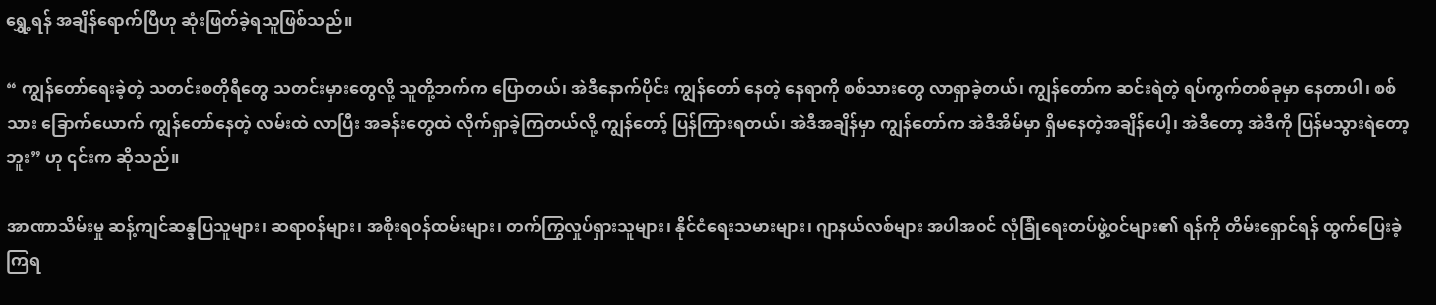ရွှေ့ရန် အချိန်ရောက်ပြီဟု ဆုံးဖြတ်ခဲ့ရသူဖြစ်သည်။

“ ကျွန်တော်ရေးခဲ့တဲ့ သတင်းစတိုရီတွေ သတင်းမှားတွေလို့ သူတို့ဘက်က ပြောတယ်၊ အဲဒီ‌နောက်ပိုင်း ကျွန်တော် နေတဲ့ နေရာကို စစ်သားတွေ လာရှာခဲ့တယ်၊ ကျွန်တော်က ဆင်းရဲတဲ့ ရပ်ကွက်တစ်ခုမှာ နေတာပါ၊ စစ်သား ခြောက်ယောက် ကျွန်တော်နေတဲ့ လမ်းထဲ လာပြီး အခန်းတွေထဲ လိုက်ရှာခဲ့ကြတယ်လို့ ကျွန်တော့် ပြန်ကြားရတယ်၊ အဲဒီအချိန်မှာ ကျွန်တော်က အဲဒီအိမ်မှာ ရှိမနေတဲ့အချိန်ပေါ့၊ အဲဒီတော့ အဲဒီကို ပြန်မသွားရဲတော့ဘူး” ဟု ၎င်းက ဆိုသည်။

အာဏာသိမ်းမှု ဆန့်ကျင်ဆန္ဒပြသူများ၊ ဆရာ၀န်များ၊ အစိုးရ၀န်ထမ်းများ၊ တက်ကြွလှုပ်ရှားသူများ၊ နိုင်ငံရေးသမားများ၊ ဂျာနယ်လစ်များ အပါအ၀င် လုံခြုံရေးတပ်ဖွဲ့၀င်များ၏ ရန်ကို တိမ်းရှောင်ရန် ထွက်ပြေးခဲ့ကြရ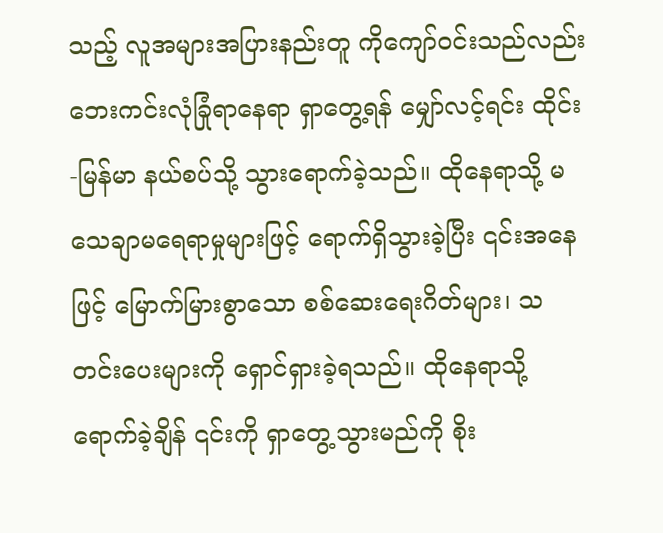သည့် လူအများအပြားနည်းတူ ကိုကျော်၀င်းသည်လည်း ဘေးကင်းလုံခြုံရာနေရာ ရှာတွေ့ရန် မျှော်လင့်ရင်း ထိုင်း-မြန်မာ နယ်စပ်သို့ သွားရောက်ခဲ့သည်။ ထိုနေရာသို့ မသေချာမရေရာမှုများဖြင့် ရောက်ရှိသွားခဲ့ပြီး ၎င်းအနေဖြင့် မြောက်မြားစွာသော စစ်ဆေးရေးဂိတ်များ၊ သတင်းပေးများကို ရှောင်ရှားခဲ့ရသည်။ ထိုနေရာသို့ ရောက်ခဲ့ချိန် ၎င်းကို ရှာတွေ့သွားမည်ကို စိုး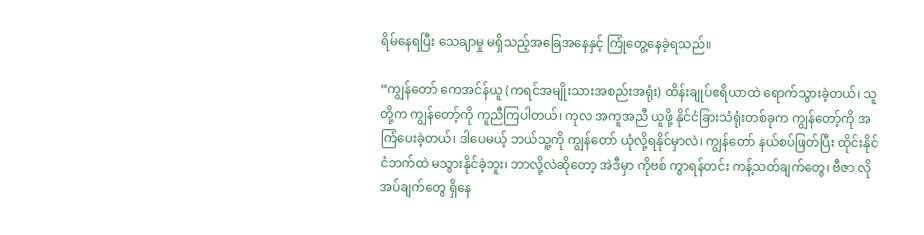ရိမ်နေရပြီး သေချာမှု မရှိသည့်အခြေအနေနှင့် ကြုံတွေ့နေခဲ့ရသည်။

“ကျွန်တော် ကေအင်န်ယူ (ကရင်အမျိုးသားအစည်းအရုံး) ထိန်းချုပ်ဧရိယာထဲ ရောက်သွားခဲ့တယ်၊ သူတို့က ကျွန်တော့်ကို ကူညီကြပါတယ်၊ ကုလ အကူအညီ ယူဖို့ နိုင်ငံခြားသံရုံးတစ်ခုက ကျွန်တော့်ကို အကြံပေးခဲ့တယ်၊ ဒါပေမယ့် ဘယ်သူ့ကို ကျွန်တော် ယုံလို့ရနိုင်မှာလဲ၊ ကျွန်တော် နယ်စပ်ဖြတ်ပြီး ထိုင်းနိုင်ငံဘက်ထဲ မသွားနိုင်ခဲ့ဘူး၊ ဘာလို့လဲဆိုတော့ အဲဒီမှာ ကိုဗစ် ကွာရန်တင်း ကန့်သတ်ချက်တွေ၊ ဗီဇာ လိုအပ်ချက်တွေ ရှိနေ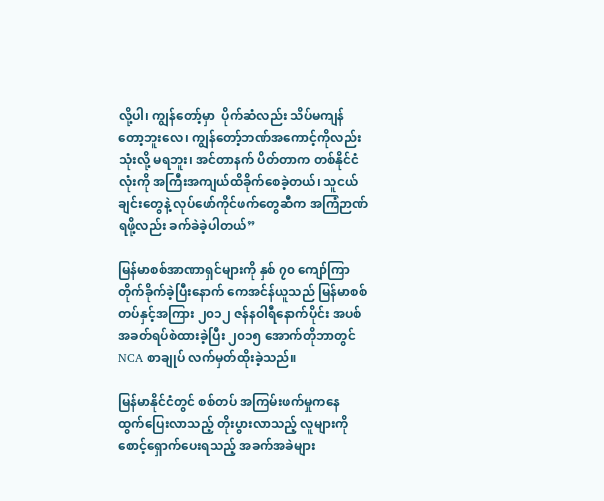လို့ပါ၊ ကျွန်တော့်မှာ  ပိုက်ဆံလည်း သိပ်မကျန်တော့ဘူးလေ၊ ကျွန်တော့်ဘဏ်အကောင့်ကိုလည်း သုံးလို့ မရဘူး၊ အင်တာနက် ပိတ်တာက တစ်နိုင်ငံလုံးကို အကြီးအကျယ်ထိခိုက်စေခဲ့တယ်၊ သူငယ်ချင်းတွေနဲ့ လုပ်ဖော်ကိုင်ဖက်တွေဆီက အကြံဉာဏ်ရဖို့လည်း ခက်ခဲခဲ့ပါတယ်”

မြန်မာစစ်အာဏာရှင်များကို နှစ် ၇၀ ကျော်ကြာ တိုက်ခိုက်ခဲ့ပြီးနောက် ကေအင်န်ယူသည် မြန်မာစစ်တပ်နှင့်အကြား ၂၀၁၂ ဇန်နဝါရီနောက်ပိုင်း အပစ်အခတ်ရပ်စဲထားခဲ့ပြီး ၂၀၁၅ အောက်တိုဘာတွင် NCA စာချုပ် လက်မှတ်ထိုးခဲ့သည်။

မြန်မာနိုင်ငံတွင် စစ်တပ် အကြမ်းဖက်မှုကနေ ထွက်ပြေးလာသည့် တိုးပွားလာသည့် လူများကို စောင့်ရှောက်ပေးရသည့် အခက်အခဲများ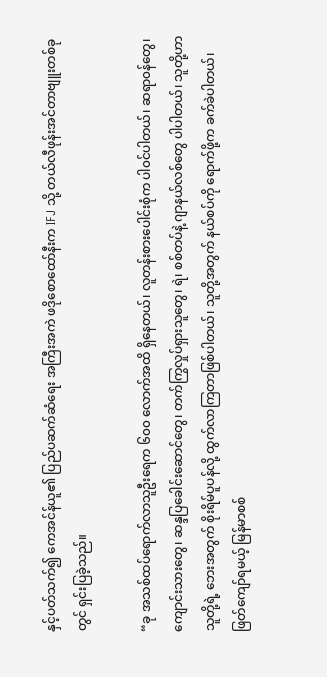နှင့်ပတ်သက်၍ ကေအင်န်ယူ၏ ပြည်ပဆက်ဆံရေး အကြီးအကဲ ဖဒိုစောထော်နီးက IFJ သို့ တယ်လီဖုန်းအင်တာဗျူးတစ်ခုတွင် ရှင်းပြခဲ့သည်။

“ခု အသစ်ထပ်ရောက်လာသူဦးရေက ၆၀၀ လောက်အထိ ရှိနေတယ်၊ လူတန်းစားပေါင်းစုံက ပါ၀င်ပါတယ်၊ ဆရာ၀န်တွေ၊ ကျောင်းသားတွေ၊ ဆန္ဒပြခေါင်းဆောင်တွေ၊ တက်ကြွလှုပ်ရှားသူတွေ၊ ရဲ၊ စစ်တပ်နဲ့ ဂျာနယ်လစ်တွေ ပါပါတယ်၊ သူတို့ဟာ သူတို့ရဲ့ ဘေးအတွက် စိုးရိမ်ပူပန်လို့ ထွက်လာကြတာဖြစ်ပါတယ်၊ သူတို့အတွက် နယ်စပ်ကို ရောက်ဖို့က ခက်ခဲပါတယ်၊ ဖြတ်ကျော်ရမယ့် မြန်မာစစ်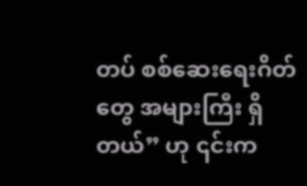တပ် စစ်ဆေးရေးဂိတ်တွေ အများကြီး ရှိတယ်” ဟု ၎င်းက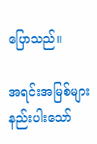ပြောသည်။

အရင်းအမြစ်များ နည်းပါးသော်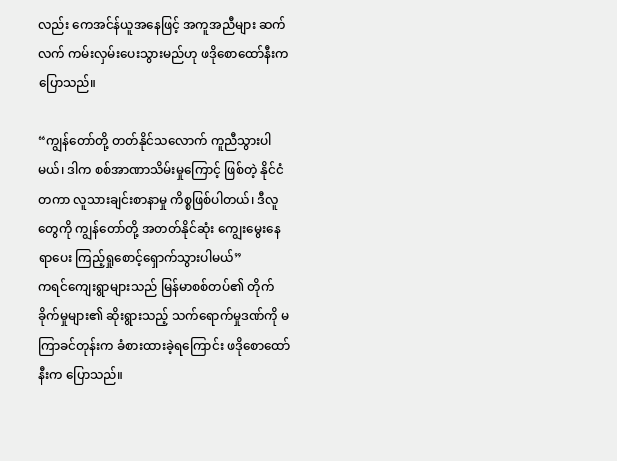လည်း ကေအင်န်ယူအနေဖြင့် အကူအညီများ ဆက်လက် ကမ်းလှမ်းပေးသွားမည်ဟု ဖဒိုစောထော်နီးက ပြောသည်။

“ကျွန်တော်တို့ တတ်နိုင်သလောက် ကူညီသွားပါမယ်၊ ဒါက စစ်အာဏာသိမ်းမှုကြောင့် ဖြစ်တဲ့ နိုင်ငံတကာ လူသားချင်းစာနာမှု ကိစ္စဖြစ်ပါတယ်၊ ဒီလူတွေကို ကျွန်တော်တို့ အတတ်နိုင်ဆုံး ကျွေးမွေးနေရာပေး ကြည့်ရှုစောင့်ရှောက်သွားပါမယ်”
ကရင်ကျေးရွာများသည် မြန်မာစစ်တပ်၏ တိုက်ခိုက်မှုများ၏ ဆိုးရွားသည့် သက်ရောက်မှုဒဏ်ကို မကြာခင်တုန်းက ခံစားထားခဲ့ရကြောင်း ဖဒိုစောထော်နီးက ပြောသည်။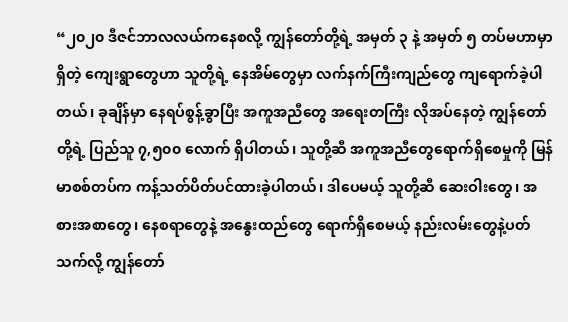“၂၀၂၀ ဒီဇင်ဘာလလယ်ကနေစလို့ ကျွန်တော်တို့ရဲ့ အမှတ် ၃ နဲ့ အမှတ် ၅ တပ်မဟာမှာ ရှိတဲ့ ကျေးရွာတွေဟာ သူတို့ရဲ့ နေအိမ်တွေမှာ လက်နက်ကြီးကျည်တွေ ကျရောက်ခဲ့ပါတယ်၊ ခုချိန်မှာ နေရပ်စွန့်ခွာပြီး အကူအညီတွေ အရေးတကြီး လိုအပ်နေတဲ့ ကျွန်တော်တို့ရဲ့ ပြည်သူ ၇,၅၀၀ လောက် ရှိပါတယ်၊ သူတို့ဆီ အကူအညီတွေရောက်ရှိစေမှုကို မြန်မာစစ်တပ်က ကန့်သတ်ပိတ်ပင်ထားခဲ့ပါတယ်၊ ဒါပေမယ့် သူတို့ဆီ ဆေးဝါးတွေ၊ အစားအစာတွေ၊ နေစရာတွေနဲ့ အနွေးထည်တွေ ရောက်ရှိစေမယ့် နည်းလမ်းတွေနဲ့ပတ်သက်လို့ ကျွန်တော်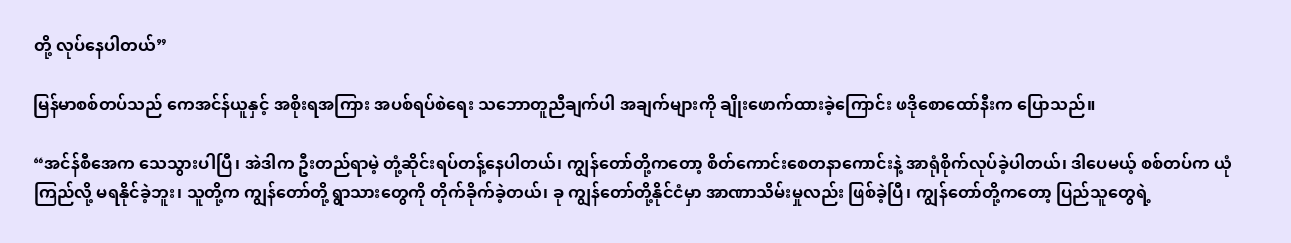တို့ လုပ်နေပါတယ်”

မြန်မာစစ်တပ်သည် ကေအင်န်ယူနှင့် အစိုးရအကြား အပစ်ရပ်စဲရေး သဘောတူညီချက်ပါ အချက်များကို ချိုး‌ဖောက်ထားခဲ့ကြောင်း ဖဒိုစောထော်နီးက ပြောသည်။

“အင်န်စီအေက သေသွားပါပြီ၊ အဲဒါက ဦးတည်ရာမဲ့ တုံ့ဆိုင်းရပ်တန့်နေပါတယ်၊ ကျွန်တော်တို့ကတော့ စိတ်ကောင်းစေတနာကောင်းနဲ့ အာရုံစိုက်လုပ်ခဲ့ပါတယ်၊ ဒါပေမယ့် စစ်တပ်က ယုံကြည်လို့ မရနိုင်ခဲ့ဘူး၊ သူတို့က ကျွန်တော်တို့ ရွာသားတွေကို တိုက်ခိုက်ခဲ့တယ်၊ ခု ကျွန်တော်တို့နိုင်ငံမှာ အာဏာသိမ်းမှုလည်း ဖြစ်ခဲ့ပြီ၊ ကျွန်တော်တို့ကတော့ ပြည်သူတွေရဲ့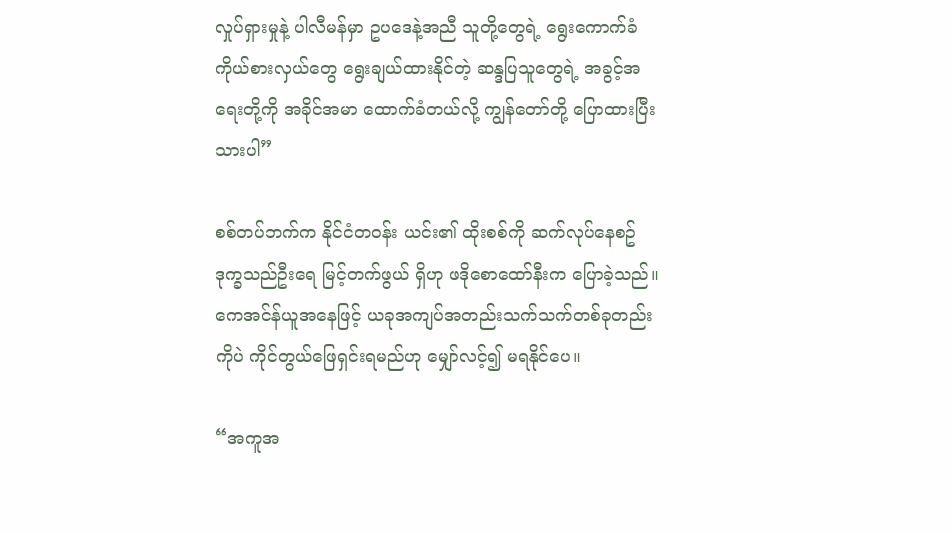လှုပ်ရှားမှုနဲ့ ပါလီမန်မှာ ဥပဒေနဲ့အညီ သူတို့တွေရဲ့ ရွေးကောက်ခံကိုယ်စားလှယ်တွေ ရွေးချယ်ထားနိုင်တဲ့ ဆန္ဒပြသူတွေရဲ့ အခွင့်အရေးတို့ကို အခိုင်အမာ ထောက်ခံတယ်လို့ ကျွန်တော်တို့ ပြောထားပြီးသားပါ”

စစ်တပ်ဘက်က နိုင်ငံတ၀န်း ယင်း၏ ထိုးစစ်ကို ဆက်လုပ်နေစဥ် ဒုက္ခသည်ဦးရေ မြင့်တက်ဖွယ် ရှိဟု ဖဒိုစောထော်နီးက ပြောခဲ့သည်။ ကေအင်န်ယူအနေဖြင့် ယခုအကျပ်အတည်းသက်သက်တစ်ခုတည်းကိုပဲ ကိုင်တွယ်ဖြေရှင်းရမည်ဟု မျှော်လင့်၍ မရနိုင်ပေ။

“အကူအ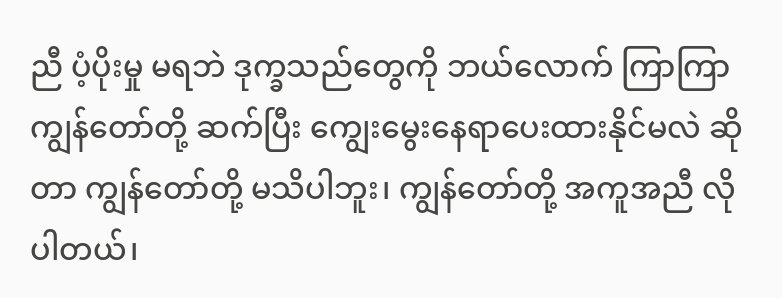ညီ ပံ့ပိုးမှု မရဘဲ ဒုက္ခသည်တွေကို ဘယ်လောက် ကြာကြာ ကျွန်တော်တို့ ဆက်ပြီး ‌ကျွေးမွေးနေရာပေးထားနိုင်မလဲ ဆိုတာ ကျွန်တော်တို့ မသိပါဘူး၊ ကျွန်တော်တို့ အကူအညီ လိုပါတယ်၊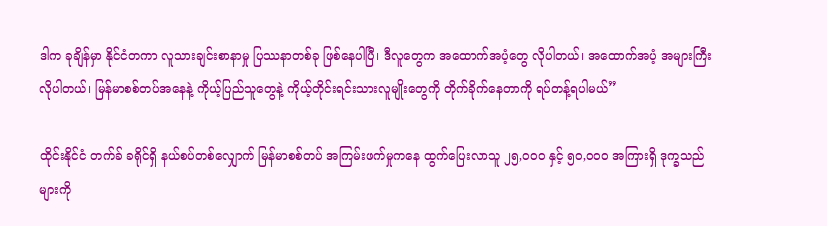ဒါက ခုချိန်မှာ နိုင်ငံတကာ လူသားချင်းစာနာမှု ပြဿနာတစ်ခု ဖြစ်နေပါပြီ၊ ဒီလူတွေက အထောက်အပံ့တွေ လိုပါတယ်၊ အထောက်အပံ့ အများကြီး လိုပါတယ်၊ မြန်မာစစ်တပ်အနေနဲ့ ကိုယ့်ပြည်သူတွေနဲ့ ကိုယ့်တိုင်းရင်းသားလူမျိုးတွေကို တိုက်ခိုက်နေတာကို ရပ်တန့်ရပါမယ်”

ထိုင်းနိုင်ငံ တက်ခ် ခရိုင်ရှိ နယ်စပ်တစ်လျှောက် မြန်မာစစ်တပ် အကြမ်းဖက်မှုကနေ ထွက်ပြေးလာသူ ၂၅,၀၀၀ နှင့် ၅၀,၀၀၀ အကြားရှိ ဒုက္ခသည်များကို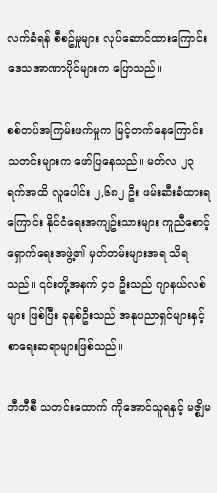လက်ခံရန် စီစဥ်မှုများ လုပ်ဆောင်ထားကြောင်း ဒေသအာဏာပိုင်များက ပြောသည်။

စစ်တပ်အကြမ်းဖက်မှုက မြင့်တက်နေကြောင်း သတင်းများက ဖော်ပြနေသည်။ မတ်လ ၂၃ ရက်အထိ လူပေါင်း ၂,၆၈၂ ဦး ဖမ်းဆီးခံထားရကြောင်း နိုင်ငံရေးအကျဥ်းသားများ ကူညီစောင့်ရှောက်ရေးအဖွဲ့၏ မှတ်တမ်းများအရ သိရသည်။ ၎င်းတို့အနက် ၄၁ ဦးသည် ဂျာနယ်လစ်များ ဖြစ်ပြီး ခုနစ်ဦးသည် အနုပညာရှင်များနှင့် စာရေးဆရာများဖြစ်သည်။

ဘီဘီစီ သတင်းထောက် ကိုအောင်သူရနှင့် မဇ္စျိမ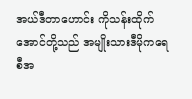အယ်ဒီတာဟောင်း ကိုသန်းထိုက်အောင်တို့သည် အမျိုးသားဒီမိုကရေစီအ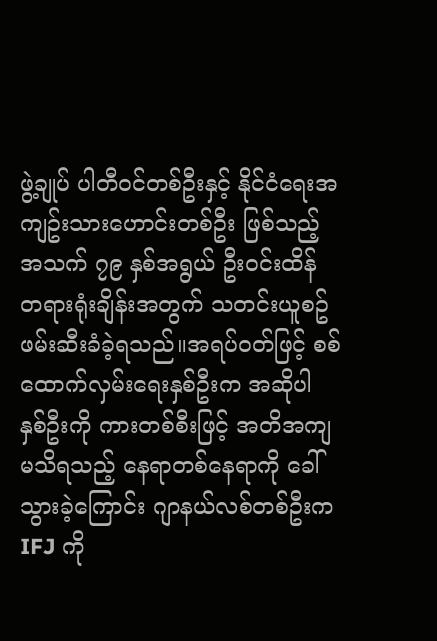ဖွဲ့ချုပ် ပါတီ၀င်တစ်ဦးနှင့် နိုင်ငံရေးအကျဥ်းသားဟောင်းတစ်ဦး ဖြစ်သည့် အသက် ၇၉ နှစ်အရွယ် ဦး၀င်းထိန် တရားရုံးချိန်းအတွက် သတင်းယူစဥ် ဖမ်းဆီးခံခဲ့ရသည်။အရပ်၀တ်ဖြင့် စစ်ထောက်လှမ်းရေးနှစ်ဦးက အဆိုပါ နှစ်ဦးကို ကားတစ်စီးဖြင့် အတိအကျမသိရသည့် နေရာတစ်နေရာကို ခေါ်သွားခဲ့ကြောင်း ဂျာနယ်လစ်တစ်ဦးက IFJ ကို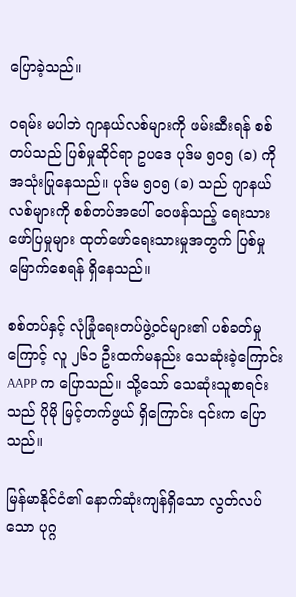ပြောခဲ့သည်။

၀ရမ်း မပါဘဲ ဂျာနယ်လစ်များကို ဖမ်းဆီးရန် စစ်တပ်သည် ပြစ်မှုဆိုင်ရာ ဥပဒေ ပုဒ်မ ၅၀၅ (ခ) ကို အသုံးပြုနေသည်။ ပုဒ်မ ၅၀၅ (ခ) သည် ဂျာနယ်လစ်များကို စစ်တပ်အပေါ် ‌ဝေဖန်သည့် ရေးသားဖော်ပြမှုများ ထုတ်‌‌ဖော်ရေးသားမှုအတွက် ပြစ်မှုမြောက်စေရန် ရှိနေသည်။

စစ်တပ်နှင့် လုံခြုံရေးတပ်ဖွဲ့၀င်များ၏ ပစ်ခတ်မှုကြောင့် လူ ၂၆၁ ဦးထက်မနည်း သေဆုံးခဲ့ကြောင်း AAPP က ပြောသည်။ သို့သော် သေဆုံးသူစာရင်းသည် ပိုမို မြင့်တက်ဖွယ် ရှိကြောင်း ၎င်းက ပြောသည်။

မြန်မာနိုင်ငံ၏ နောက်ဆုံးကျန်ရှိသော လွတ်လပ်သော ပုဂ္ဂ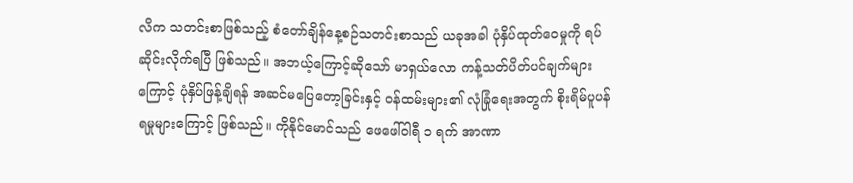လိက သတင်းစာဖြစ်သည့် စံတော်ချိန်နေ့စဉ်သတင်းစာသည် ယခုအခါ ပုံနှိပ်ထုတ်ဝေမှုကို ရပ်ဆိုင်းလိုက်ရပြီ ဖြစ်သည်။ အဘယ့်ကြောင့်ဆိုသော် မာရှယ်လော ကန့်သတ်ပိတ်ပင်ချက်များကြောင့် ပုံနှိပ်ဖြန့်ချိရန် အဆင်မပြေတော့ခြင်းနှင့် ဝန်ထမ်းများ၏ လုံခြုံ‌ရေးအတွက် စိုးရိမ်ပူပန်ရမှုများကြောင့် ဖြစ်သည်။ ကိုနိုင်မောင်သည် ဖေဖေါ်ဝါရီ ၁ ရက် အာဏာ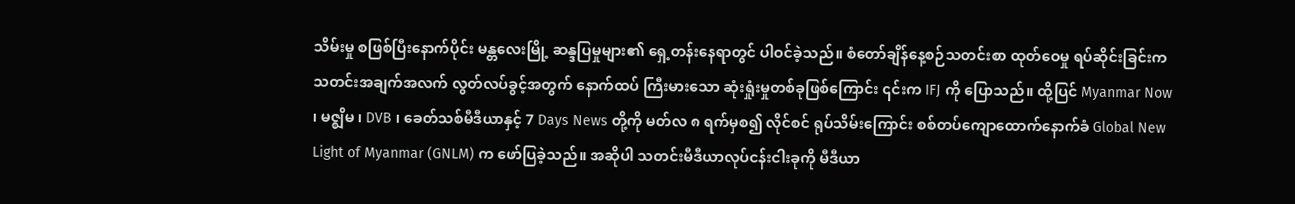သိမ်းမှု စဖြစ်ပြီးနောက်ပိုင်း မန္တလေးမြို့ ဆန္ဒပြမှုများ၏ ရှေ့တန်းနေရာတွင် ပါဝင်ခဲ့သည်။ စံတော်ချိန်နေ့စဉ်သတင်းစာ ထုတ်ဝေမှု ရပ်ဆိုင်းခြင်းက သတင်းအချက်အလက် လွတ်လပ်ခွင့်အတွက် နောက်ထပ် ကြီးမားသော ဆုံးရှုံးမှုတစ်ခုဖြစ်ကြောင်း ၎င်းက IFJ ကို ပြောသည်။ ထို့ပြင် Myanmar Now ၊ မဇ္စျိမ ၊ DVB ၊ ခေတ်သစ်မီဒီယာနှင့် 7 Days News တို့ကို မတ်လ ၈ ရက်မှစ၍ လိုင်စင် ရုပ်သိမ်းကြောင်း စစ်တပ်ကျောထောက်နောက်ခံ Global New Light of Myanmar (GNLM) က ဖော်ပြခဲ့သည်။ အဆိုပါ သတင်းမီဒီယာလုပ်ငန်းငါးခုကို မီဒီယာ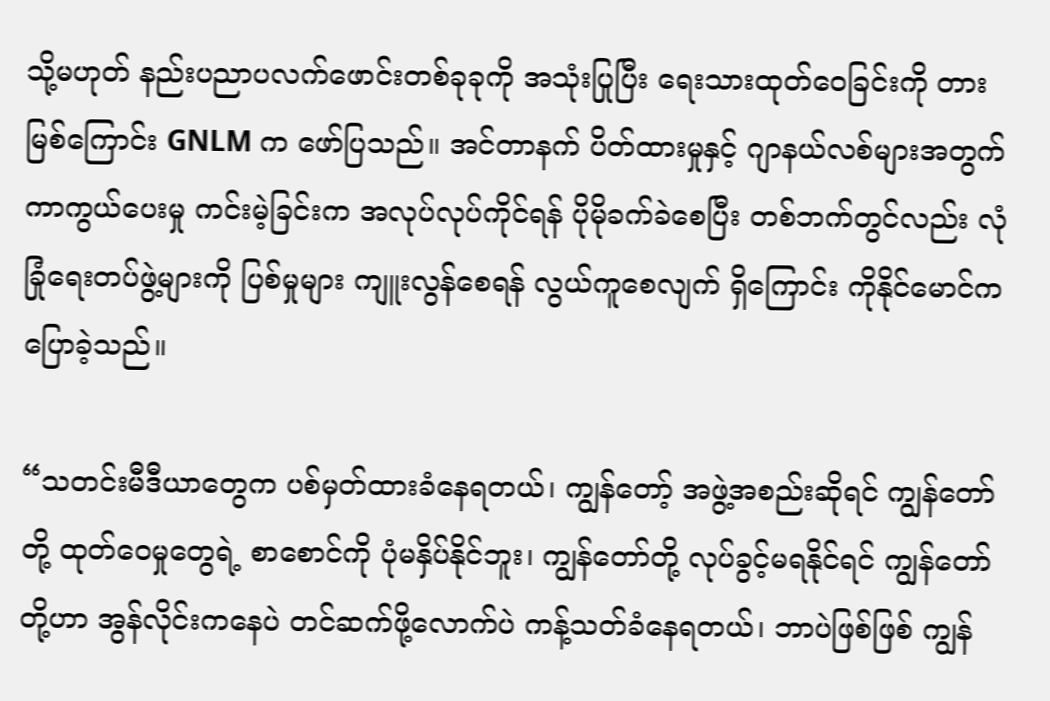သို့မဟုတ် နည်းပညာပလက်ဖောင်းတစ်ခုခုကို အသုံးပြုပြီး ရေးသားထုတ်ဝေခြင်းကို တားမြစ်ကြောင်း GNLM က ဖော်ပြသည်။ အင်တာနက် ပိတ်ထားမှုနှင့် ဂျာနယ်လစ်များအတွက် ကာကွယ်ပေးမှု ကင်းမဲ့ခြင်းက အလုပ်လုပ်ကိုင်ရန် ပိုမိုခက်ခဲစေပြီး တစ်ဘက်တွင်လည်း လုံခြုံရေးတပ်ဖွဲ့များကို ပြစ်မှုများ ကျူးလွန်စေရန် လွယ်ကူစေလျက် ရှိကြောင်း ကိုနိုင်မောင်က ပြောခဲ့သည်။

“သတင်းမီဒီယာတွေက ပစ်မှတ်ထားခံနေရတယ်၊ ကျွန်တော့် အဖွဲ့အစည်းဆိုရင် ကျွန်တော်တို့ ထုတ်ဝေမှုတွေရဲ့ စာစောင်ကို ပုံမနှိပ်နိုင်ဘူး၊ ကျွန်တော်တို့ လုပ်ခွင့်မရနိုင်ရင် ကျွန်တော်တို့ဟာ အွန်လိုင်းကနေပဲ တင်ဆက်ဖို့လောက်ပဲ ကန့်သတ်ခံနေရတယ်၊ ဘာပဲဖြစ်ဖြစ် ကျွန်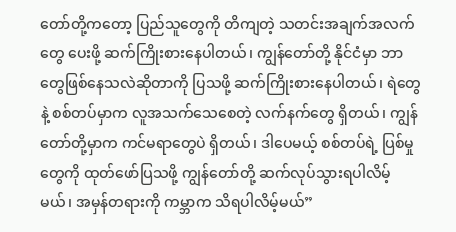တော်တို့ကတော့ ပြည်သူတွေကို တိကျတဲ့ သတင်းအချက်အလက်တွေ ပေးဖို့ ဆက်ကြိုးစားနေပါတယ်၊ ကျွန်တော်တို့ နိုင်ငံမှာ ဘာတွေဖြစ်နေသလဲဆိုတာကို ပြသဖို့ ဆက်ကြိုးစားနေပါတယ်၊ ရဲတွေနဲ့ စစ်တပ်မှာက လူအသက်သေစေတဲ့ လက်နက်တွေ ရှိတယ်၊ ကျွန်တော်တို့မှာက ကင်မရာတွေပဲ ရှိတယ်၊ ဒါပေမယ့် စစ်တပ်ရဲ့ ပြစ်မှုတွေကို ထုတ်ဖော်ပြသဖို့ ကျွန်တော်တို့ ဆက်လုပ်သွားရပါလိမ့်မယ်၊ အမှန်တရားကို ကမ္ဘာက သိရပါလိမ့်မယ်”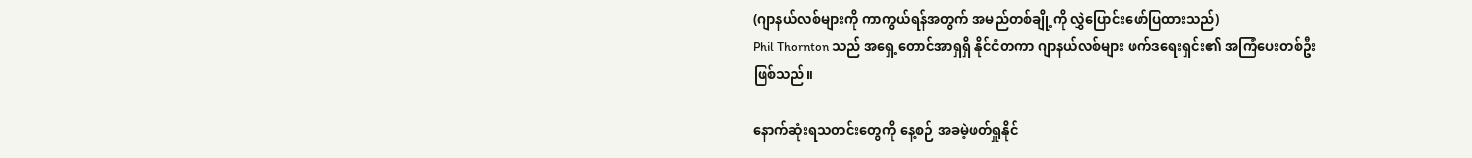(ဂျာနယ်လစ်များကို ကာကွယ်ရန်အတွက် အမည်တစ်ချို့ကို လွှဲပြောင်းဖော်ပြထားသည်)
Phil Thornton သည် အရှေ့တောင်အာရှရှိ နိုင်ငံတကာ ဂျာနယ်လစ်များ ဖက်ဒရေးရှင်း၏ အကြံပေးတစ်ဦး ဖြစ်သည်။

နောက်ဆုံးရသတင်းတွေကို နေ့စဉ် အခမဲ့ဖတ်ရှုနိုင်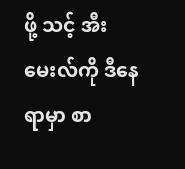ဖို့ သင့် အီးမေးလ်ကို ဒီနေရာမှာ စာ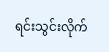ရင်းသွင်းလိုက်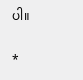ပါ။

*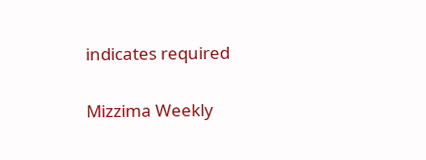indicates required

Mizzima Weekly